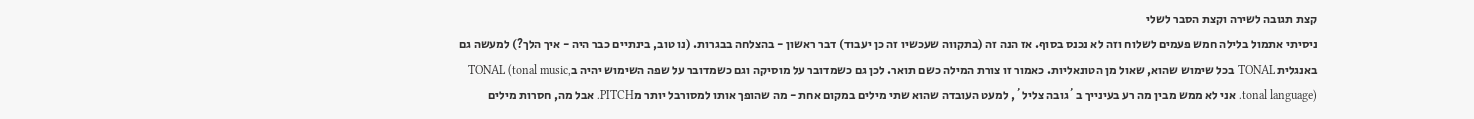קצת תגובה לשירה וקצת הסבר לשלי
ניסיתי אתמול בלילה חמש פעמים לשלוח וזה לא נכנס בסוף. אז הנה זה (בתקווה שעכשיו זה כן יעבוד) דבר ראשון - בהצלחה בבגרות. (נו טוב, בינתיים כבר היה - איך הלך?) למעשה גם באנגלית TONAL בכל שימוש שהוא, שאול מן הטונאליות. כאמור זו צורת המילה כשם תואר. לכן גם כשמדובר על מוסיקה וגם כשמדובר על שפה השימוש יהיה בTONAL (tonal music, tonal language). אני לא ממש מבין מה רע בעינייך ב´גובה צליל´, למעט העובדה שהוא שתי מילים במקום אחת - מה שהופך אותו למסורבל יותר מPITCH. אבל מה, חסרות מילים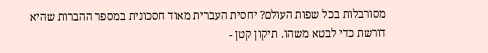מסורבלות בכל שפות העולם? יחסית העברית מאוד חסכונית במספר ההברות שהיא דורשת כדי לבטא משהו. תיקון קטן -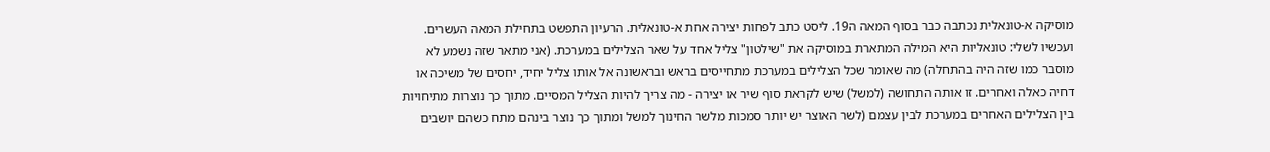מוסיקה א-טונאלית נכתבה כבר בסוף המאה ה19. ליסט כתב לפחות יצירה אחת א-טונאלית. הרעיון התפשט בתחילת המאה העשרים. ועכשיו לשלי: טונאליות היא המילה המתארת במוסיקה את "שילטון" צליל אחד על שאר הצלילים במערכת. (אני מתאר שזה נשמע לא מוסבר כמו שזה היה בהתחלה) מה שאומר שכל הצלילים במערכת מתחייסים בראש ובראשונה אל אותו צליל יחיד, יחסים של משיכה או דחיה כאלה ואחרים. זו אותה התחושה (למשל) שיש לקראת סוף שיר או יצירה - מה צריך להיות הצליל המסיים. מתוך כך נוצרות מתיחויות בין הצלילים האחרים במערכת לבין עצמם (לשר האוצר יש יותר סמכות מלשר החינוך למשל ומתוך כך נוצר בינהם מתח כשהם יושבים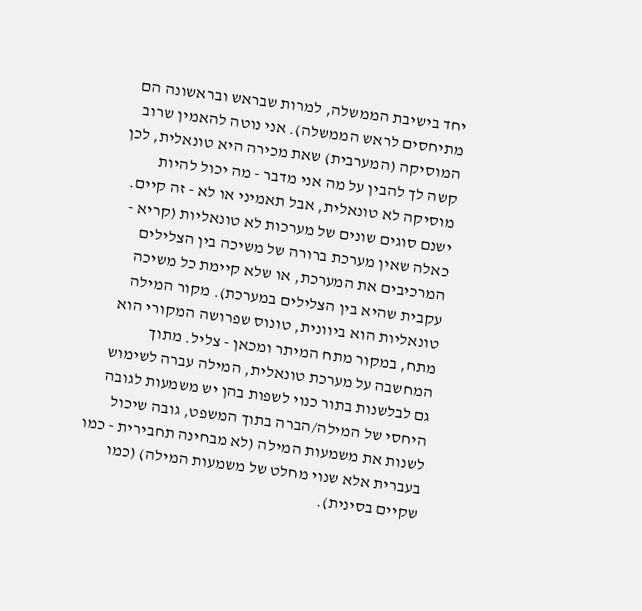יחד בישיבת הממשלה, למרות שבראש ובראשונה הם מתיחסים לראש הממשלה). אני נוטה להאמין שרוב המוסיקה (המערבית) שאת מכירה היא טונאלית, לכן קשה לך להבין על מה אני מדבר - מה יכול להיות מוסיקה לא טונאלית, אבל תאמיני או לא - זה קיים. ישנם סוגים שונים של מערכות לא טונאליות (קריא - כאלה שאין מערכת ברורה של משיכה בין הצלילים המרכיבים את המערכת, או שלא קיימת כל משיכה עקבית שהיא בין הצלילים במערכת). מקור המילה טונאליות הוא ביוונית, טונוס שפרושה המקורי הוא מתח, במקור מתח המיתר ומכאן - צליל. מתוך המחשבה על מערכת טונאלית, המילה עברה לשימוש גם לבלשנות בתור כנוי לשפות בהן יש משמעות לגובה היחסי של המילה/הברה בתוך המשפט, גובה שיכול לשנות את משמעות המילה (לא מבחינה תחבירית - כמו בעברית אלא שנוי מחלט של משמעות המילה) (כמו שקיים בסינית).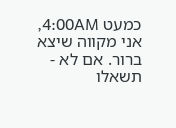כמעט 4:00AM, אני מקווה שיצא ברור. אם לא - תשאלו